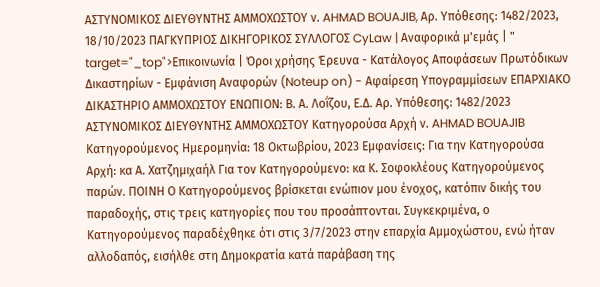ΑΣΤΥΝΟΜΙΚΟΣ ΔΙΕΥΘΥΝΤΗΣ ΑΜΜΟΧΩΣΤΟΥ ν. AHMAD BOUAJIB, Αρ. Yπόθεσης: 1482/2023, 18/10/2023 ΠΑΓΚΥΠΡΙΟΣ ΔΙΚΗΓΟΡΙΚΟΣ ΣΥΛΛΟΓΟΣ CyLaw | Αναφορικά μ'εμάς | " target="_top">Επικοινωνία | Όροι χρήσης Έρευνα - Κατάλογος Αποφάσεων Πρωτόδικων Δικαστηρίων - Εμφάνιση Αναφορών (Noteup on) - Αφαίρεση Υπογραμμίσεων ΕΠΑΡΧΙΑΚΟ ΔΙΚΑΣΤΗΡΙΟ ΑΜΜΟΧΩΣΤΟΥ ΕΝΩΠΙΟΝ: Β. Α. Λοΐζου, Ε.Δ. Αρ. Υπόθεσης: 1482/2023 ΑΣΤΥΝΟΜΙΚΟΣ ΔΙΕΥΘΥΝΤΗΣ ΑΜΜΟΧΩΣΤΟΥ Κατηγορούσα Αρχή ν. AHMAD BOUAJIB Κατηγορούμενος Ημερομηνία: 18 Οκτωβρίου, 2023 Εμφανίσεις: Για την Κατηγορούσα Αρχή: κα Α. Χατζημιχαήλ Για τον Κατηγορούμενο: κα Κ. Σοφοκλέους Κατηγορούμενος παρών. ΠΟΙΝΗ Ο Κατηγορούμενος βρίσκεται ενώπιον μου ένοχος, κατόπιν δικής του παραδοχής, στις τρεις κατηγορίες που του προσάπτονται. Συγκεκριμένα, ο Κατηγορούμενος παραδέχθηκε ότι στις 3/7/2023 στην επαρχία Αμμοχώστου, ενώ ήταν αλλοδαπός, εισήλθε στη Δημοκρατία κατά παράβαση της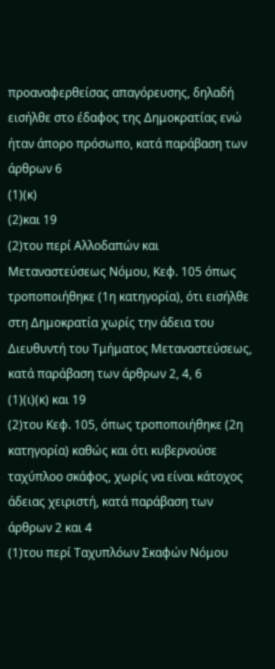προαναφερθείσας απαγόρευσης, δηλαδή εισήλθε στο έδαφος της Δημοκρατίας ενώ ήταν άπορο πρόσωπο, κατά παράβαση των άρθρων 6
(1)(κ)
(2)και 19
(2)του περί Αλλοδαπών και Μεταναστεύσεως Νόμου, Κεφ. 105 όπως τροποποιήθηκε (1η κατηγορία), ότι εισήλθε στη Δημοκρατία χωρίς την άδεια του Διευθυντή του Τμήματος Μεταναστεύσεως, κατά παράβαση των άρθρων 2, 4, 6
(1)(ι)(κ) και 19
(2)του Κεφ. 105, όπως τροποποιήθηκε (2η κατηγορία) καθώς και ότι κυβερνούσε ταχύπλοο σκάφος, χωρίς να είναι κάτοχος άδειας χειριστή, κατά παράβαση των άρθρων 2 και 4
(1)του περί Ταχυπλόων Σκαφών Νόμου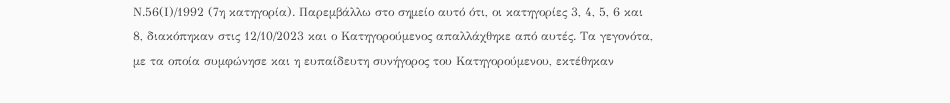Ν.56(Ι)/1992 (7η κατηγορία). Παρεμβάλλω στο σημείο αυτό ότι, οι κατηγορίες 3, 4, 5, 6 και 8, διακόπηκαν στις 12/10/2023 και ο Κατηγορούμενος απαλλάχθηκε από αυτές. Τα γεγονότα, με τα οποία συμφώνησε και η ευπαίδευτη συνήγορος του Κατηγορούμενου, εκτέθηκαν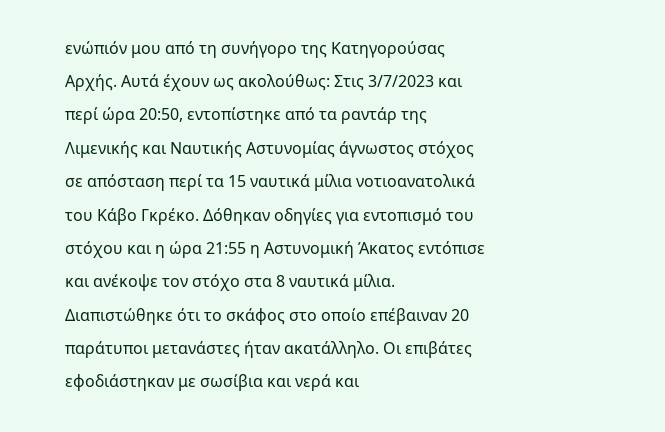ενώπιόν μου από τη συνήγορο της Κατηγορούσας Αρχής. Αυτά έχουν ως ακολούθως: Στις 3/7/2023 και περί ώρα 20:50, εντοπίστηκε από τα ραντάρ της Λιμενικής και Ναυτικής Αστυνομίας άγνωστος στόχος σε απόσταση περί τα 15 ναυτικά μίλια νοτιοανατολικά του Κάβο Γκρέκο. Δόθηκαν οδηγίες για εντοπισμό του στόχου και η ώρα 21:55 η Αστυνομική Άκατος εντόπισε και ανέκοψε τον στόχο στα 8 ναυτικά μίλια. Διαπιστώθηκε ότι το σκάφος στο οποίο επέβαιναν 20 παράτυποι μετανάστες ήταν ακατάλληλο. Οι επιβάτες εφοδιάστηκαν με σωσίβια και νερά και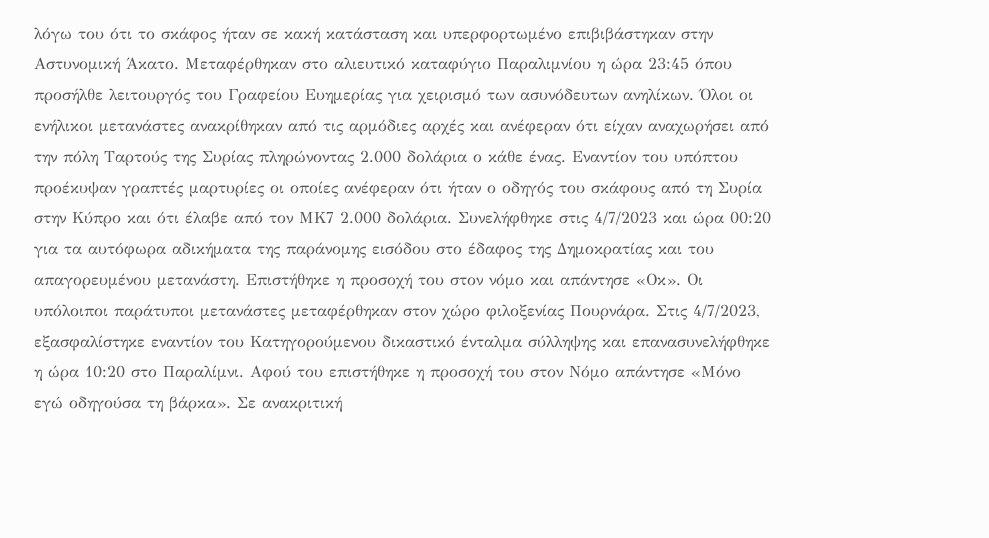λόγω του ότι το σκάφος ήταν σε κακή κατάσταση και υπερφορτωμένο επιβιβάστηκαν στην Αστυνομική Άκατο. Μεταφέρθηκαν στο αλιευτικό καταφύγιο Παραλιμνίου η ώρα 23:45 όπου προσήλθε λειτουργός του Γραφείου Ευημερίας για χειρισμό των ασυνόδευτων ανηλίκων. Όλοι οι ενήλικοι μετανάστες ανακρίθηκαν από τις αρμόδιες αρχές και ανέφεραν ότι είχαν αναχωρήσει από την πόλη Ταρτούς της Συρίας πληρώνοντας 2.000 δολάρια ο κάθε ένας. Εναντίον του υπόπτου προέκυψαν γραπτές μαρτυρίες οι οποίες ανέφεραν ότι ήταν ο οδηγός του σκάφους από τη Συρία στην Κύπρο και ότι έλαβε από τον ΜΚ7 2.000 δολάρια. Συνελήφθηκε στις 4/7/2023 και ώρα 00:20 για τα αυτόφωρα αδικήματα της παράνομης εισόδου στο έδαφος της Δημοκρατίας και του απαγορευμένου μετανάστη. Επιστήθηκε η προσοχή του στον νόμο και απάντησε «Οκ». Οι υπόλοιποι παράτυποι μετανάστες μεταφέρθηκαν στον χώρο φιλοξενίας Πουρνάρα. Στις 4/7/2023, εξασφαλίστηκε εναντίον του Κατηγορούμενου δικαστικό ένταλμα σύλληψης και επανασυνελήφθηκε η ώρα 10:20 στο Παραλίμνι. Αφού του επιστήθηκε η προσοχή του στον Νόμο απάντησε «Μόνο εγώ οδηγούσα τη βάρκα». Σε ανακριτική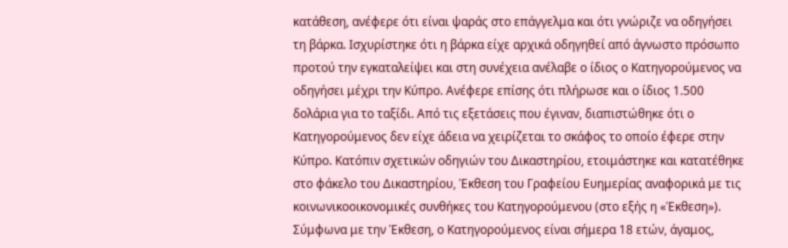κατάθεση, ανέφερε ότι είναι ψαράς στο επάγγελμα και ότι γνώριζε να οδηγήσει τη βάρκα. Ισχυρίστηκε ότι η βάρκα είχε αρχικά οδηγηθεί από άγνωστο πρόσωπο προτού την εγκαταλείψει και στη συνέχεια ανέλαβε ο ίδιος ο Κατηγορούμενος να οδηγήσει μέχρι την Κύπρο. Ανέφερε επίσης ότι πλήρωσε και ο ίδιος 1.500 δολάρια για το ταξίδι. Από τις εξετάσεις που έγιναν, διαπιστώθηκε ότι ο Κατηγορούμενος δεν είχε άδεια να χειρίζεται το σκάφος το οποίο έφερε στην Κύπρο. Κατόπιν σχετικών οδηγιών του Δικαστηρίου, ετοιμάστηκε και κατατέθηκε στο φάκελο του Δικαστηρίου, Έκθεση του Γραφείου Ευημερίας αναφορικά με τις κοινωνικοοικονομικές συνθήκες του Κατηγορούμενου (στο εξής η «Έκθεση»). Σύμφωνα με την Έκθεση, ο Κατηγορούμενος είναι σήμερα 18 ετών, άγαμος,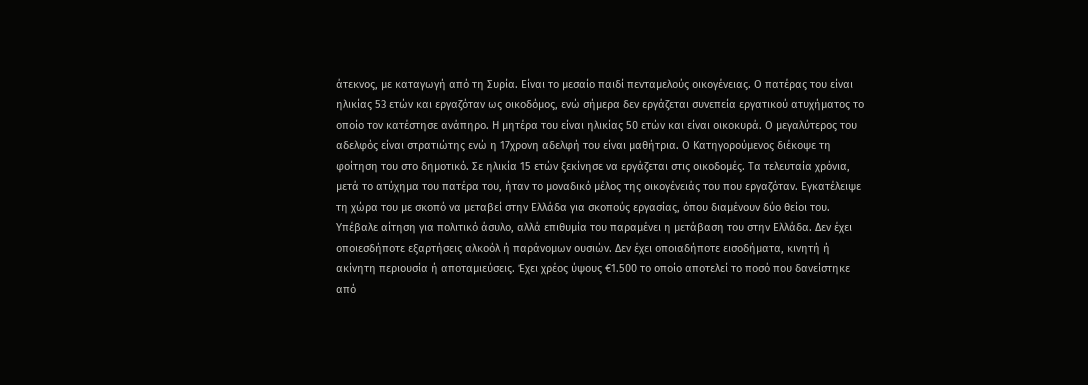άτεκνος, με καταγωγή από τη Συρία. Είναι το μεσαίο παιδί πενταμελούς οικογένειας. Ο πατέρας του είναι ηλικίας 53 ετών και εργαζόταν ως οικοδόμος, ενώ σήμερα δεν εργάζεται συνεπεία εργατικού ατυχήματος το οποίο τον κατέστησε ανάπηρο. Η μητέρα του είναι ηλικίας 50 ετών και είναι οικοκυρά. Ο μεγαλύτερος του αδελφός είναι στρατιώτης ενώ η 17χρονη αδελφή του είναι μαθήτρια. Ο Κατηγορούμενος διέκοψε τη φοίτηση του στο δημοτικό. Σε ηλικία 15 ετών ξεκίνησε να εργάζεται στις οικοδομές. Τα τελευταία χρόνια, μετά το ατύχημα του πατέρα του, ήταν το μοναδικό μέλος της οικογένειάς του που εργαζόταν. Εγκατέλειψε τη χώρα του με σκοπό να μεταβεί στην Ελλάδα για σκοπούς εργασίας, όπου διαμένουν δύο θείοι του. Υπέβαλε αίτηση για πολιτικό άσυλο, αλλά επιθυμία του παραμένει η μετάβαση του στην Ελλάδα. Δεν έχει οποιεσδήποτε εξαρτήσεις αλκοόλ ή παράνομων ουσιών. Δεν έχει οποιαδήποτε εισοδήματα, κινητή ή ακίνητη περιουσία ή αποταμιεύσεις. Έχει χρέος ύψους €1.500 το οποίο αποτελεί το ποσό που δανείστηκε από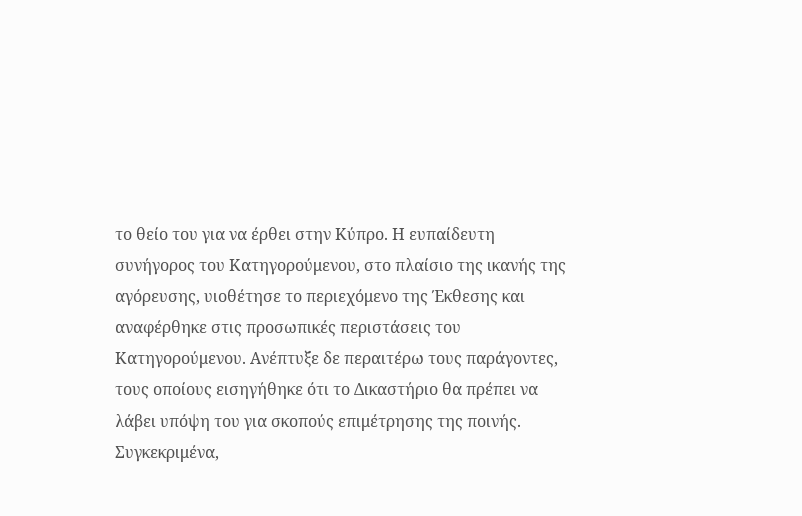το θείο του για να έρθει στην Κύπρο. Η ευπαίδευτη συνήγορος του Κατηγορούμενου, στο πλαίσιο της ικανής της αγόρευσης, υιοθέτησε το περιεχόμενο της Έκθεσης και αναφέρθηκε στις προσωπικές περιστάσεις του Κατηγορούμενου. Ανέπτυξε δε περαιτέρω τους παράγοντες, τους οποίους εισηγήθηκε ότι το Δικαστήριο θα πρέπει να λάβει υπόψη του για σκοπούς επιμέτρησης της ποινής. Συγκεκριμένα,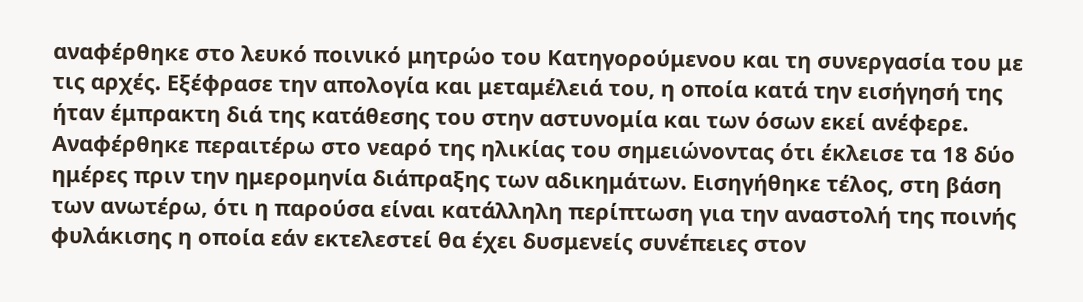αναφέρθηκε στο λευκό ποινικό μητρώο του Κατηγορούμενου και τη συνεργασία του με τις αρχές. Εξέφρασε την απολογία και μεταμέλειά του, η οποία κατά την εισήγησή της ήταν έμπρακτη διά της κατάθεσης του στην αστυνομία και των όσων εκεί ανέφερε. Αναφέρθηκε περαιτέρω στο νεαρό της ηλικίας του σημειώνοντας ότι έκλεισε τα 18 δύο ημέρες πριν την ημερομηνία διάπραξης των αδικημάτων. Εισηγήθηκε τέλος, στη βάση των ανωτέρω, ότι η παρούσα είναι κατάλληλη περίπτωση για την αναστολή της ποινής φυλάκισης η οποία εάν εκτελεστεί θα έχει δυσμενείς συνέπειες στον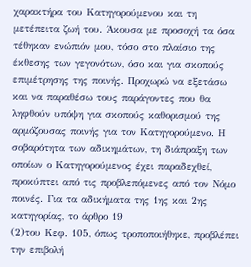χαρακτήρα του Κατηγορούμενου και τη μετέπειτα ζωή του. Άκουσα με προσοχή τα όσα τέθηκαν ενώπιόν μου, τόσο στο πλαίσιο της έκθεσης των γεγονότων, όσο και για σκοπούς επιμέτρησης της ποινής. Προχωρώ να εξετάσω και να παραθέσω τους παράγοντες που θα ληφθούν υπόψη για σκοπούς καθορισμού της αρμόζουσας ποινής για τον Κατηγορούμενο. Η σοβαρότητα των αδικημάτων, τη διάπραξη των οποίων ο Κατηγορούμενος έχει παραδεχθεί, προκύπτει από τις προβλεπόμενες από τον Νόμο ποινές. Για τα αδικήματα της 1ης και 2ης κατηγορίας, το άρθρο 19
(2)του Κεφ. 105, όπως τροποποιήθηκε, προβλέπει την επιβολή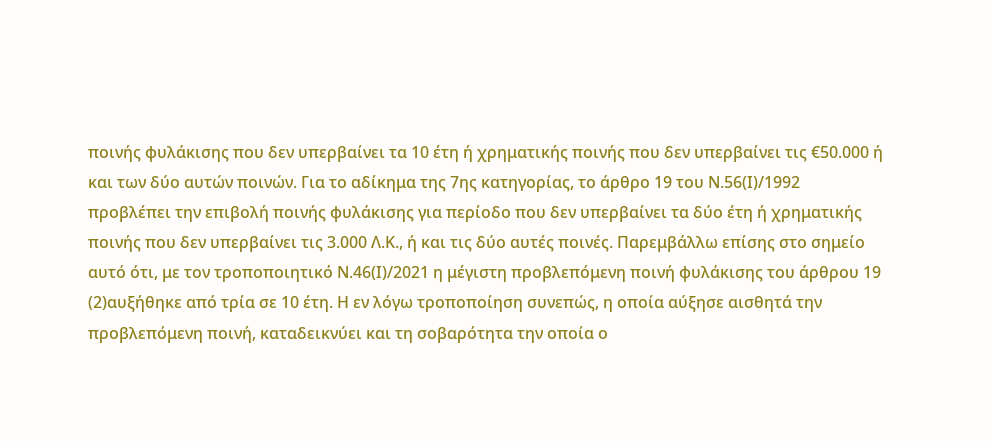ποινής φυλάκισης που δεν υπερβαίνει τα 10 έτη ή χρηματικής ποινής που δεν υπερβαίνει τις €50.000 ή και των δύο αυτών ποινών. Για το αδίκημα της 7ης κατηγορίας, το άρθρο 19 του Ν.56(Ι)/1992 προβλέπει την επιβολή ποινής φυλάκισης για περίοδο που δεν υπερβαίνει τα δύο έτη ή χρηματικής ποινής που δεν υπερβαίνει τις 3.000 Λ.Κ., ή και τις δύο αυτές ποινές. Παρεμβάλλω επίσης στο σημείο αυτό ότι, με τον τροποποιητικό Ν.46(Ι)/2021 η μέγιστη προβλεπόμενη ποινή φυλάκισης του άρθρου 19
(2)αυξήθηκε από τρία σε 10 έτη. Η εν λόγω τροποποίηση συνεπώς, η οποία αύξησε αισθητά την προβλεπόμενη ποινή, καταδεικνύει και τη σοβαρότητα την οποία ο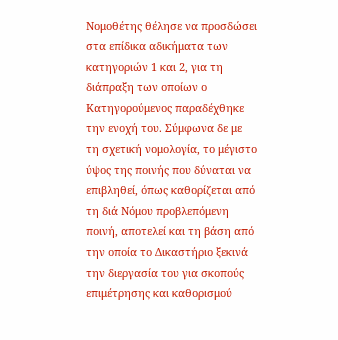Νομοθέτης θέλησε να προσδώσει στα επίδικα αδικήματα των κατηγοριών 1 και 2, για τη διάπραξη των οποίων ο Κατηγορούμενος παραδέχθηκε την ενοχή του. Σύμφωνα δε με τη σχετική νομολογία, το μέγιστο ύψος της ποινής που δύναται να επιβληθεί, όπως καθορίζεται από τη διά Νόμου προβλεπόμενη ποινή, αποτελεί και τη βάση από την οποία το Δικαστήριο ξεκινά την διεργασία του για σκοπούς επιμέτρησης και καθορισμού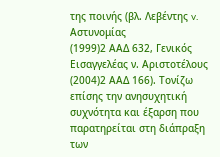της ποινής (βλ. Λεβέντης v. Αστυνομίας
(1999)2 ΑΑΔ 632, Γενικός Εισαγγελέας ν. Αριστοτέλους
(2004)2 ΑΑΔ 166). Τονίζω επίσης την ανησυχητική συχνότητα και έξαρση που παρατηρείται στη διάπραξη των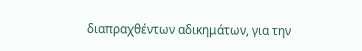διαπραχθέντων αδικημάτων, για την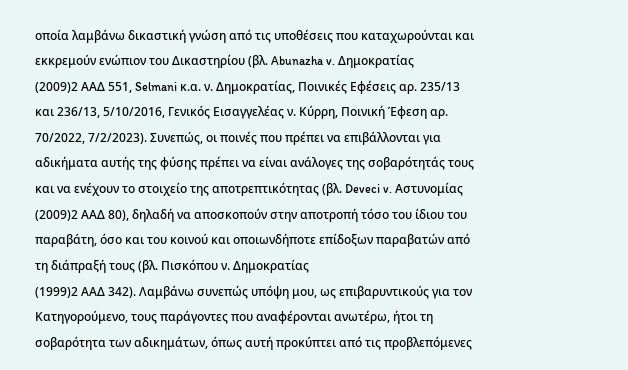οποία λαμβάνω δικαστική γνώση από τις υποθέσεις που καταχωρούνται και εκκρεμούν ενώπιον του Δικαστηρίου (βλ. Abunazha v. Δημοκρατίας
(2009)2 ΑΑΔ 551, Selmani κ.α. ν. Δημοκρατίας, Ποινικές Εφέσεις αρ. 235/13 και 236/13, 5/10/2016, Γενικός Εισαγγελέας ν. Κύρρη, Ποινική Έφεση αρ. 70/2022, 7/2/2023). Συνεπώς, οι ποινές που πρέπει να επιβάλλονται για αδικήματα αυτής της φύσης πρέπει να είναι ανάλογες της σοβαρότητάς τους και να ενέχουν το στοιχείο της αποτρεπτικότητας (βλ. Deveci v. Αστυνομίας
(2009)2 ΑΑΔ 80), δηλαδή να αποσκοπούν στην αποτροπή τόσο του ίδιου του παραβάτη, όσο και του κοινού και οποιωνδήποτε επίδοξων παραβατών από τη διάπραξή τους (βλ. Πισκόπου ν. Δημοκρατίας
(1999)2 ΑΑΔ 342). Λαμβάνω συνεπώς υπόψη μου, ως επιβαρυντικούς για τον Κατηγορούμενο, τους παράγοντες που αναφέρονται ανωτέρω, ήτοι τη σοβαρότητα των αδικημάτων, όπως αυτή προκύπτει από τις προβλεπόμενες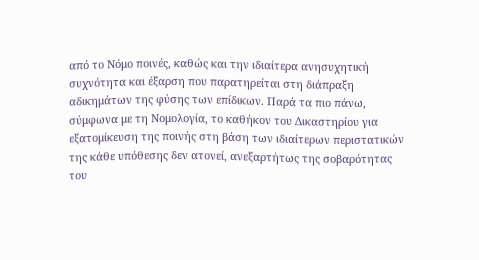από το Νόμο ποινές, καθώς και την ιδιαίτερα ανησυχητική συχνότητα και έξαρση που παρατηρείται στη διάπραξη αδικημάτων της φύσης των επίδικων. Παρά τα πιο πάνω, σύμφωνα με τη Νομολογία, το καθήκον του Δικαστηρίου για εξατομίκευση της ποινής στη βάση των ιδιαίτερων περιστατικών της κάθε υπόθεσης δεν ατονεί, ανεξαρτήτως της σοβαρότητας του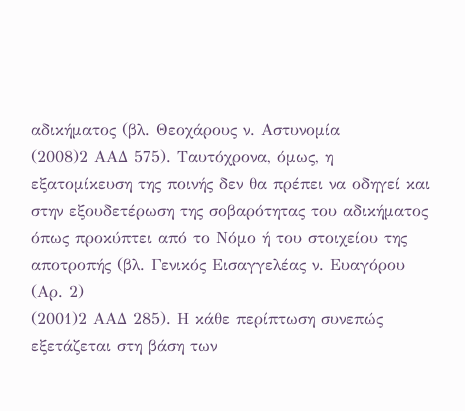αδικήματος (βλ. Θεοχάρους ν. Αστυνομία
(2008)2 ΑΑΔ 575). Ταυτόχρονα, όμως, η εξατομίκευση της ποινής δεν θα πρέπει να οδηγεί και στην εξουδετέρωση της σοβαρότητας του αδικήματος όπως προκύπτει από το Νόμο ή του στοιχείου της αποτροπής (βλ. Γενικός Εισαγγελέας ν. Ευαγόρου (Αρ. 2)
(2001)2 ΑΑΔ 285). Η κάθε περίπτωση συνεπώς εξετάζεται στη βάση των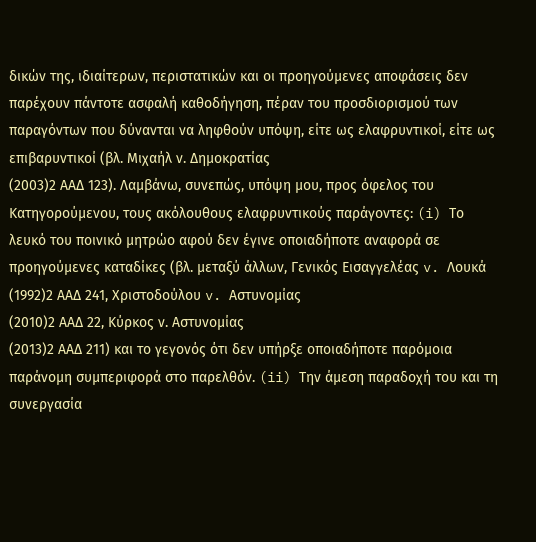δικών της, ιδιαίτερων, περιστατικών και οι προηγούμενες αποφάσεις δεν παρέχουν πάντοτε ασφαλή καθοδήγηση, πέραν του προσδιορισμού των παραγόντων που δύνανται να ληφθούν υπόψη, είτε ως ελαφρυντικοί, είτε ως επιβαρυντικοί (βλ. Μιχαήλ ν. Δημοκρατίας
(2003)2 ΑΑΔ 123). Λαμβάνω, συνεπώς, υπόψη μου, προς όφελος του Κατηγορούμενου, τους ακόλουθους ελαφρυντικούς παράγοντες: (i) Το λευκό του ποινικό μητρώο αφού δεν έγινε οποιαδήποτε αναφορά σε προηγούμενες καταδίκες (βλ. μεταξύ άλλων, Γενικός Εισαγγελέας v. Λουκά
(1992)2 ΑΑΔ 241, Χριστοδούλου v. Αστυνομίας
(2010)2 ΑΑΔ 22, Κύρκος ν. Αστυνομίας
(2013)2 ΑΑΔ 211) και το γεγονός ότι δεν υπήρξε οποιαδήποτε παρόμοια παράνομη συμπεριφορά στο παρελθόν. (ii) Την άμεση παραδοχή του και τη συνεργασία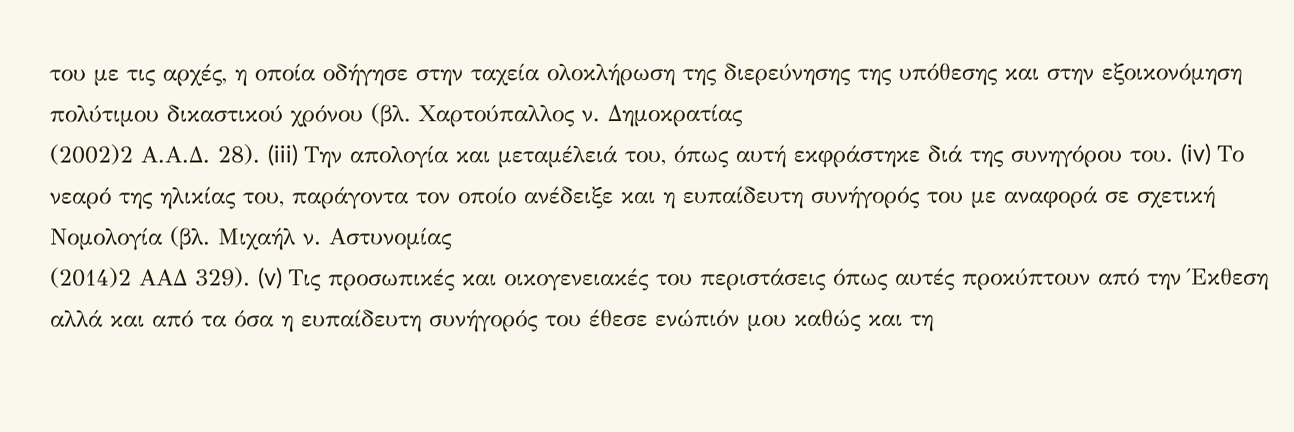του με τις αρχές, η οποία οδήγησε στην ταχεία ολοκλήρωση της διερεύνησης της υπόθεσης και στην εξοικονόμηση πολύτιμου δικαστικού χρόνου (βλ. Χαρτούπαλλος ν. Δημοκρατίας
(2002)2 Α.Α.Δ. 28). (iii) Την απολογία και μεταμέλειά του, όπως αυτή εκφράστηκε διά της συνηγόρου του. (iv) Το νεαρό της ηλικίας του, παράγοντα τον οποίο ανέδειξε και η ευπαίδευτη συνήγορός του με αναφορά σε σχετική Νομολογία (βλ. Μιχαήλ ν. Αστυνομίας
(2014)2 ΑΑΔ 329). (v) Τις προσωπικές και οικογενειακές του περιστάσεις όπως αυτές προκύπτουν από την Έκθεση αλλά και από τα όσα η ευπαίδευτη συνήγορός του έθεσε ενώπιόν μου καθώς και τη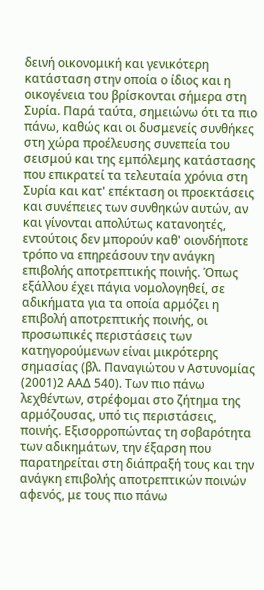δεινή οικονομική και γενικότερη κατάσταση στην οποία ο ίδιος και η οικογένεια του βρίσκονται σήμερα στη Συρία. Παρά ταύτα, σημειώνω ότι τα πιο πάνω, καθώς και οι δυσμενείς συνθήκες στη χώρα προέλευσης συνεπεία του σεισμού και της εμπόλεμης κατάστασης που επικρατεί τα τελευταία χρόνια στη Συρία και κατ' επέκταση οι προεκτάσεις και συνέπειες των συνθηκών αυτών, αν και γίνονται απολύτως κατανοητές, εντούτοις δεν μπορούν καθ' οιονδήποτε τρόπο να επηρεάσουν την ανάγκη επιβολής αποτρεπτικής ποινής. Όπως εξάλλου έχει πάγια νομολογηθεί, σε αδικήματα για τα οποία αρμόζει η επιβολή αποτρεπτικής ποινής, οι προσωπικές περιστάσεις των κατηγορούμενων είναι μικρότερης σημασίας (βλ. Παναγιώτου ν Aστυνομίας
(2001)2 ΑΑΔ 540). Των πιο πάνω λεχθέντων, στρέφομαι στο ζήτημα της αρμόζουσας, υπό τις περιστάσεις, ποινής. Εξισορροπώντας τη σοβαρότητα των αδικημάτων, την έξαρση που παρατηρείται στη διάπραξή τους και την ανάγκη επιβολής αποτρεπτικών ποινών αφενός, με τους πιο πάνω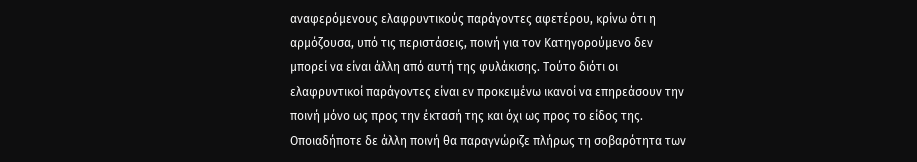αναφερόμενους ελαφρυντικούς παράγοντες αφετέρου, κρίνω ότι η αρμόζουσα, υπό τις περιστάσεις, ποινή για τον Κατηγορούμενο δεν μπορεί να είναι άλλη από αυτή της φυλάκισης. Τούτο διότι οι ελαφρυντικοί παράγοντες είναι εν προκειμένω ικανοί να επηρεάσουν την ποινή μόνο ως προς την έκτασή της και όχι ως προς το είδος της. Οποιαδήποτε δε άλλη ποινή θα παραγνώριζε πλήρως τη σοβαρότητα των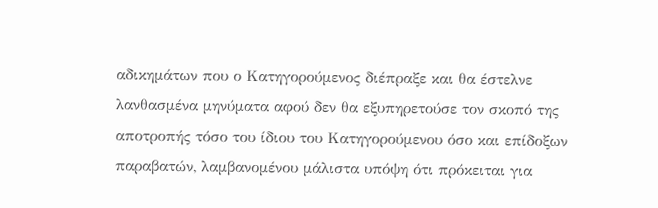αδικημάτων που ο Κατηγορούμενος διέπραξε και θα έστελνε λανθασμένα μηνύματα αφού δεν θα εξυπηρετούσε τον σκοπό της αποτροπής τόσο του ίδιου του Κατηγορούμενου όσο και επίδοξων παραβατών, λαμβανομένου μάλιστα υπόψη ότι πρόκειται για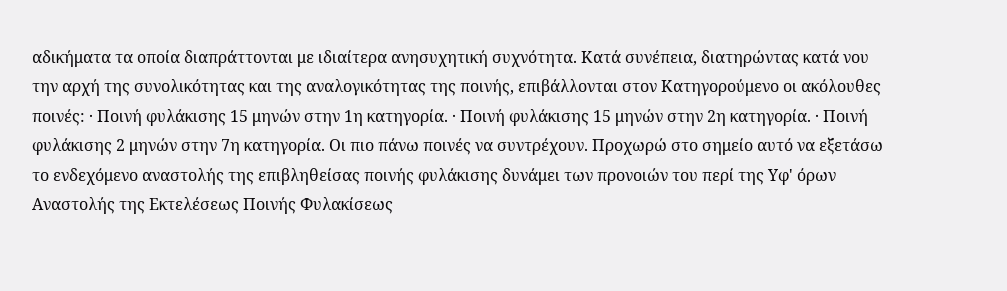αδικήματα τα οποία διαπράττονται με ιδιαίτερα ανησυχητική συχνότητα. Κατά συνέπεια, διατηρώντας κατά νου την αρχή της συνολικότητας και της αναλογικότητας της ποινής, επιβάλλονται στον Κατηγορούμενο οι ακόλουθες ποινές: · Ποινή φυλάκισης 15 μηνών στην 1η κατηγορία. · Ποινή φυλάκισης 15 μηνών στην 2η κατηγορία. · Ποινή φυλάκισης 2 μηνών στην 7η κατηγορία. Οι πιο πάνω ποινές να συντρέχουν. Προχωρώ στο σημείο αυτό να εξετάσω το ενδεχόμενο αναστολής της επιβληθείσας ποινής φυλάκισης δυνάμει των προνοιών του περί της Υφ' όρων Αναστολής της Εκτελέσεως Ποινής Φυλακίσεως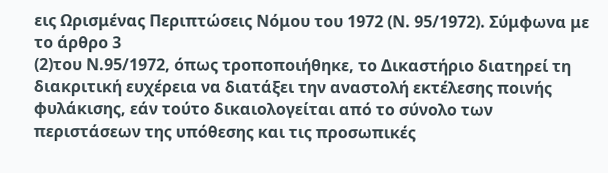εις Ωρισμένας Περιπτώσεις Νόμου του 1972 (Ν. 95/1972). Σύμφωνα με το άρθρο 3
(2)του Ν.95/1972, όπως τροποποιήθηκε, το Δικαστήριο διατηρεί τη διακριτική ευχέρεια να διατάξει την αναστολή εκτέλεσης ποινής φυλάκισης, εάν τούτο δικαιολογείται από το σύνολο των περιστάσεων της υπόθεσης και τις προσωπικές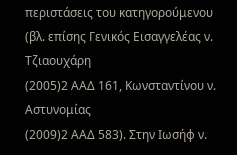περιστάσεις του κατηγορούμενου (βλ. επίσης Γενικός Εισαγγελέας ν. Τζιαουχάρη
(2005)2 ΑΑΔ 161, Κωνσταντίνου ν. Αστυνομίας
(2009)2 ΑΑΔ 583). Στην Ιωσήφ ν.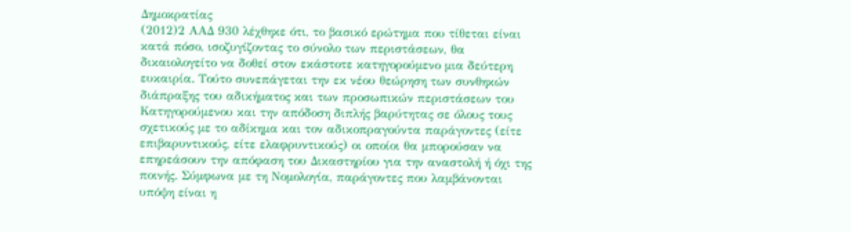Δημοκρατίας
(2012)2 ΑΑΔ 930 λέχθηκε ότι, το βασικό ερώτημα που τίθεται είναι κατά πόσο, ισοζυγίζοντας το σύνολο των περιστάσεων, θα δικαιολογείτο να δοθεί στον εκάστοτε κατηγορούμενο μια δεύτερη ευκαιρία. Τούτο συνεπάγεται την εκ νέου θεώρηση των συνθηκών διάπραξης του αδικήματος και των προσωπικών περιστάσεων του Κατηγορούμενου και την απόδοση διπλής βαρύτητας σε όλους τους σχετικούς με το αδίκημα και τον αδικοπραγούντα παράγοντες (είτε επιβαρυντικούς, είτε ελαφρυντικούς) οι οποίοι θα μπορούσαν να επηρεάσουν την απόφαση του Δικαστηρίου για την αναστολή ή όχι της ποινής. Σύμφωνα με τη Νομολογία, παράγοντες που λαμβάνονται υπόψη είναι η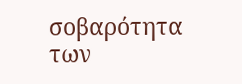σοβαρότητα των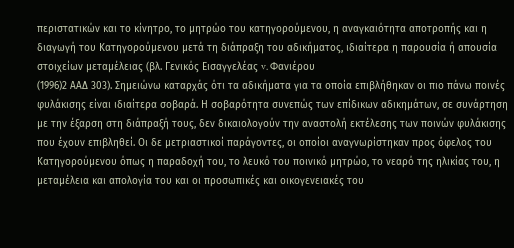περιστατικών και το κίνητρο, το μητρώο του κατηγορούμενου, η αναγκαιότητα αποτροπής και η διαγωγή του Κατηγορούμενου μετά τη διάπραξη του αδικήματος, ιδιαίτερα η παρουσία ή απουσία στοιχείων μεταμέλειας (βλ. Γενικός Εισαγγελέας v. Φανιέρου
(1996)2 ΑΑΔ 303). Σημειώνω καταρχάς ότι τα αδικήματα για τα οποία επιβλήθηκαν οι πιο πάνω ποινές φυλάκισης είναι ιδιαίτερα σοβαρά. Η σοβαρότητα συνεπώς των επίδικων αδικημάτων, σε συνάρτηση με την έξαρση στη διάπραξή τους, δεν δικαιολογούν την αναστολή εκτέλεσης των ποινών φυλάκισης που έχουν επιβληθεί. Οι δε μετριαστικοί παράγοντες, οι οποίοι αναγνωρίστηκαν προς όφελος του Κατηγορούμενου όπως η παραδοχή του, το λευκό του ποινικό μητρώο, το νεαρό της ηλικίας του, η μεταμέλεια και απολογία του και οι προσωπικές και οικογενειακές του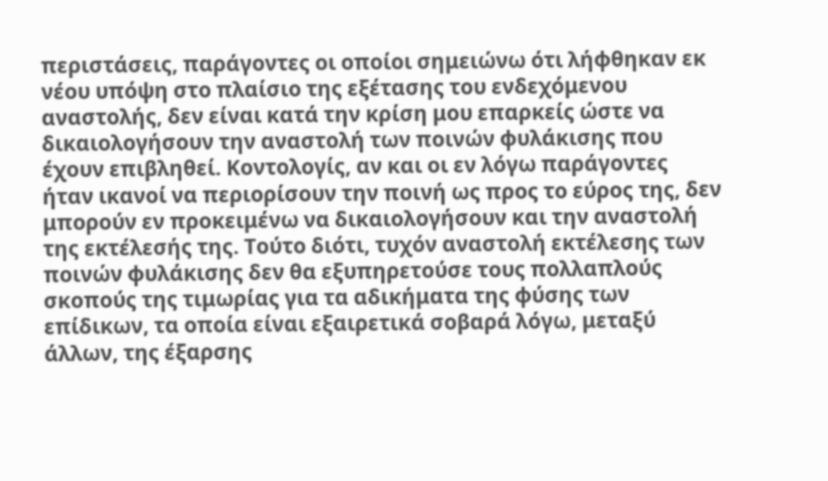περιστάσεις, παράγοντες οι οποίοι σημειώνω ότι λήφθηκαν εκ νέου υπόψη στο πλαίσιο της εξέτασης του ενδεχόμενου αναστολής, δεν είναι κατά την κρίση μου επαρκείς ώστε να δικαιολογήσουν την αναστολή των ποινών φυλάκισης που έχουν επιβληθεί. Κοντολογίς, αν και οι εν λόγω παράγοντες ήταν ικανοί να περιορίσουν την ποινή ως προς το εύρος της, δεν μπορούν εν προκειμένω να δικαιολογήσουν και την αναστολή της εκτέλεσής της. Τούτο διότι, τυχόν αναστολή εκτέλεσης των ποινών φυλάκισης δεν θα εξυπηρετούσε τους πολλαπλούς σκοπούς της τιμωρίας για τα αδικήματα της φύσης των επίδικων, τα οποία είναι εξαιρετικά σοβαρά λόγω, μεταξύ άλλων, της έξαρσης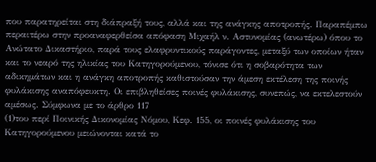που παρατηρείται στη διάπραξή τους, αλλά και της ανάγκης αποτροπής. Παραπέμπω περαιτέρω στην προαναφερθείσα απόφαση Μιχαήλ ν. Αστυνομίας (ανωτέρω) όπου το Ανώτατο Δικαστήριο, παρά τους ελαφρυντικούς παράγοντες, μεταξύ των οποίων ήταν και το νεαρό της ηλικίας του Κατηγορούμενου, τόνισε ότι η σοβαρότητα των αδικημάτων και η ανάγκη αποτροπής καθιστούσαν την άμεση εκτέλεση της ποινής φυλάκισης αναπόφευκτη. Οι επιβληθείσες ποινές φυλάκισης, συνεπώς, να εκτελεστούν αμέσως. Σύμφωνα με το άρθρο 117
(1)του περί Ποινικής Δικονομίας Νόμου, Κεφ. 155, οι ποινές φυλάκισης του Κατηγορούμενου μειώνονται κατά το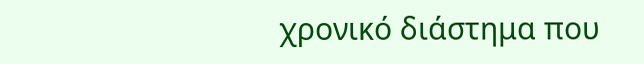χρονικό διάστημα που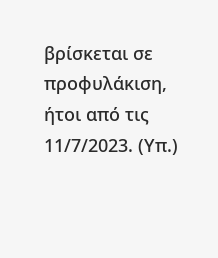βρίσκεται σε προφυλάκιση, ήτοι από τις 11/7/2023. (Υπ.)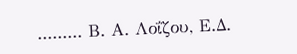......... Β. Α. Λοΐζου, Ε.Δ.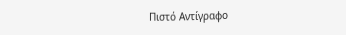Πιστό Αντίγραφο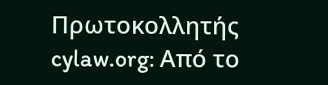Πρωτοκολλητής cylaw.org: Από το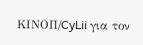ΚΙΝOΠ/CyLii για τον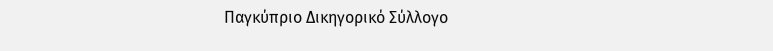Παγκύπριο Δικηγορικό Σύλλογο